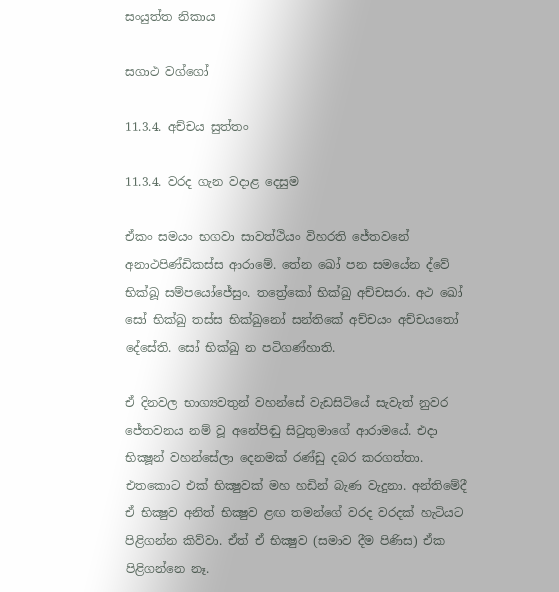සංයුත්ත නිකාය

සගාථ වග්ගෝ

11.3.4. අච්චය සුත්තං

11.3.4. වරද ගැන වදාළ දෙසුම

ඒකං සමයං භගවා සාවත්ථියං විහරති ජේතවනේ අනාථපිණ්ඩිකස්ස ආරාමේ. තේන ඛෝ පන සමයේන ද්‌වේ භික්‌ඛූ සම්‌පයෝජේසුං. තත්‍රේකෝ භික්‌ඛු අච්‌චසරා. අථ ඛෝ සෝ භික්‌ඛු තස්‌ස භික්‌ඛුනෝ සන්තිකේ අච්‌චයං අච්‌චයතෝ දේසේති. සෝ භික්‌ඛු න පටිගණ්‌හාති.

ඒ දිනවල භාග්‍යවතුන් වහන්සේ වැඩසිටියේ සැවැත් නුවර ජේතවනය නම් වූ අනේපිඬු සිටුතුමාගේ ආරාමයේ. එදා භික්‍ෂූන් වහන්සේලා දෙනමක් රණ්ඩු දබර කරගත්තා. එතකොට එක් භික්‍ෂුවක් මහ හඩින් බැණ වැදුනා. අන්තිමේදී ඒ භික්‍ෂුව අනිත් භික්‍ෂුව ළඟ තමන්ගේ වරද වරදක් හැටියට පිළිගන්න කිව්වා. ඒත් ඒ භික්‍ෂුව (සමාව දීම පිණිස) ඒක පිළිගන්නෙ නෑ.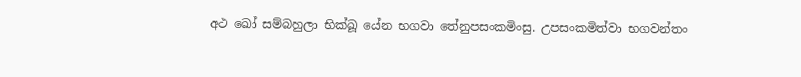අථ ඛෝ සම්‌බහුලා භික්‌ඛූ යේන භගවා තේනුපසංකමිංසු. උපසංකමිත්‌වා භගවන්‌තං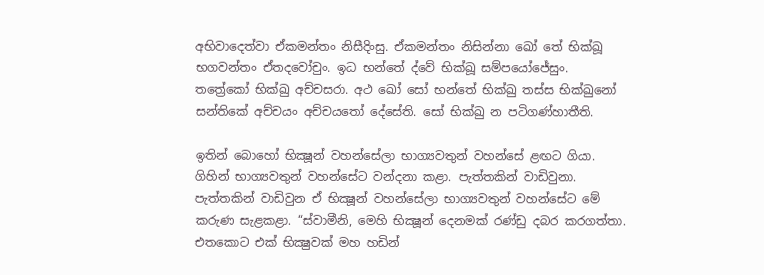අභිවාදෙත්‌වා ඒකමන්තං නිසීදිංසු. ඒකමන්තං නිසින්‌නා ඛෝ තේ භික්‌ඛූ භගවන්‌තං ඒතදවෝචුං. ඉධ භන්තේ ද්‌වේ භික්‌ඛූ සම්‌පයෝජේසුං. තත්‍රේකෝ භික්‌ඛු අච්‌චසරා. අථ ඛෝ සෝ භන්තේ භික්‌ඛු තස්‌ස භික්‌ඛුනෝ සන්තිකේ අච්‌චයං අච්‌චයතෝ දේසේති. සෝ භික්‌ඛු න ‌පටිගණ්‌හාතීති.

ඉතින් බොහෝ භික්‍ෂූන් වහන්සේලා භාග්‍යවතුන් වහන්සේ ළඟට ගියා. ගිහින් භාග්‍යවතුන් වහන්සේට වන්දනා කළා. පැත්තකින් වාඩිවුනා. පැත්තකින් වාඩිවුන ඒ භික්‍ෂූන් වහන්සේලා භාග්‍යවතුන් වහන්සේට මේ කරුණ සැළකළා. “ස්වාමීනි, මෙහි භික්‍ෂූන් දෙනමක් රණ්ඩු දබර කරගත්තා. එතකොට එක් භික්‍ෂුවක් මහ හඩින්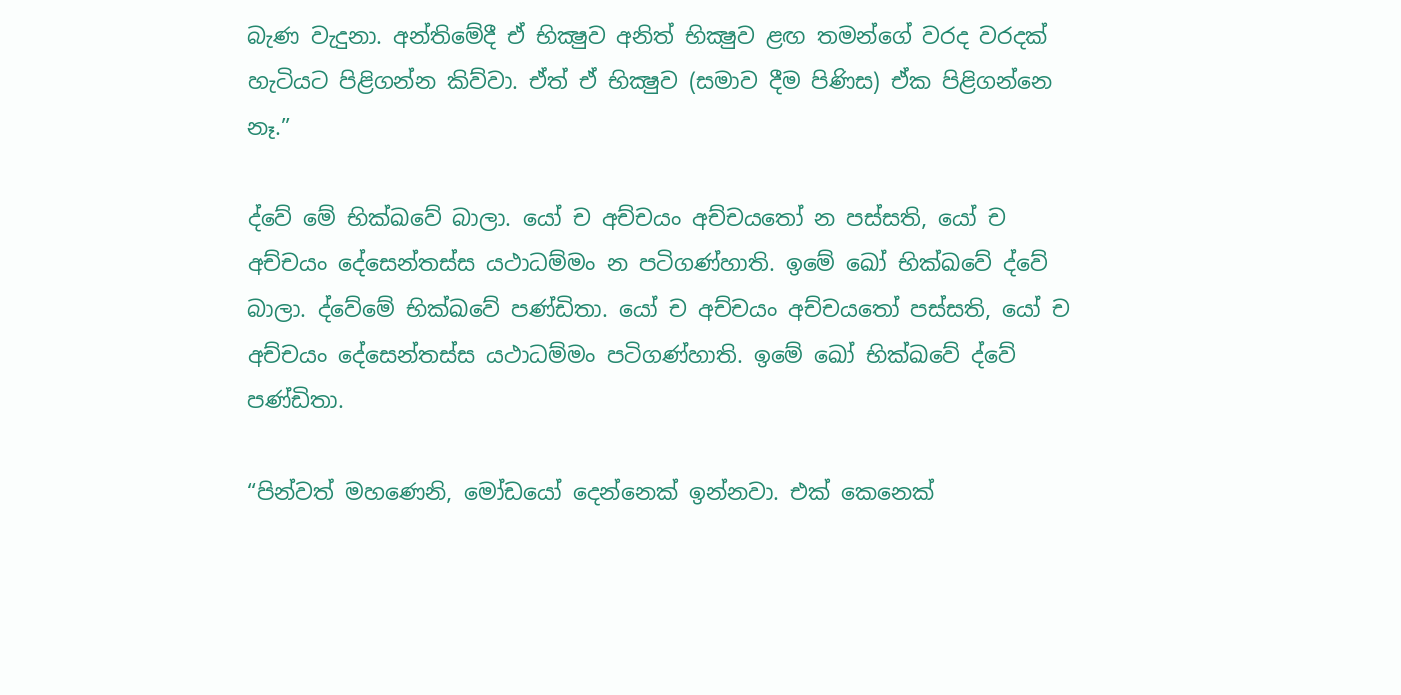බැණ වැදුනා. අන්තිමේදී ඒ භික්‍ෂුව අනිත් භික්‍ෂුව ළඟ තමන්ගේ වරද වරදක් හැටියට පිළිගන්න කිව්වා. ඒත් ඒ භික්‍ෂුව (සමාව දීම පිණිස) ඒක පිළිගන්නෙ නෑ.”

ද්‌වේ මේ භික්ඛවේ බාලා. යෝ ච අච්‌චයං අච්‌චයතෝ න පස්‌සති, යෝ ච අච්‌චයං දේසෙන්‌තස්‌ස යථාධම්‌මං න පටිගණ්‌හාති. ඉමේ ඛෝ භික්ඛවේ ද්‌වේ බාලා. ද්‌වේමේ භික්ඛවේ පණ්‌ඩිතා. යෝ ච අච්‌චයං අච්‌චයතෝ පස්‌සති, යෝ ච අච්‌චයං දේසෙන්‌තස්‌ස යථාධම්‌මං පටිගණ්‌හාති. ඉමේ ඛෝ භික්ඛවේ ද්‌වේ පණ්‌ඩිතා.

“පින්වත් මහණෙනි, මෝඩයෝ දෙන්නෙක් ඉන්නවා. එක් කෙනෙක්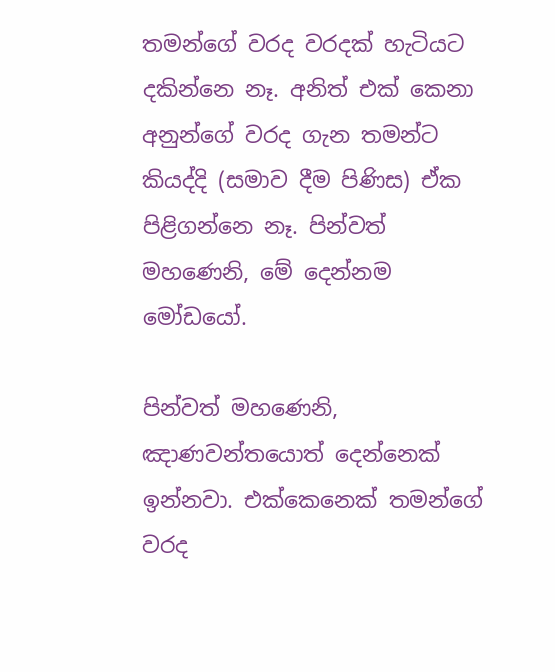තමන්ගේ වරද වරදක් හැටියට දකින්නෙ නෑ. අනිත් එක් කෙනා අනුන්ගේ වරද ගැන තමන්ට කියද්දි (සමාව දීම පිණිස) ඒක පිළිගන්නෙ නෑ. පින්වත් මහණෙනි, මේ දෙන්නම මෝඩයෝ.

පින්වත් මහණෙනි, ඤාණවන්තයොත් දෙන්නෙක් ඉන්නවා. එක්කෙනෙක් තමන්ගේ වරද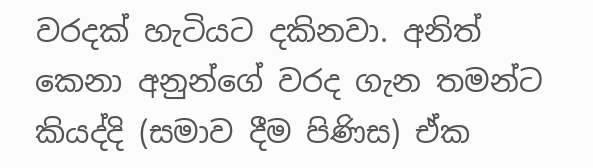වරදක් හැටියට දකිනවා. අනිත් කෙනා අනුන්ගේ වරද ගැන තමන්ට කියද්දි (සමාව දීම පිණිස) ඒක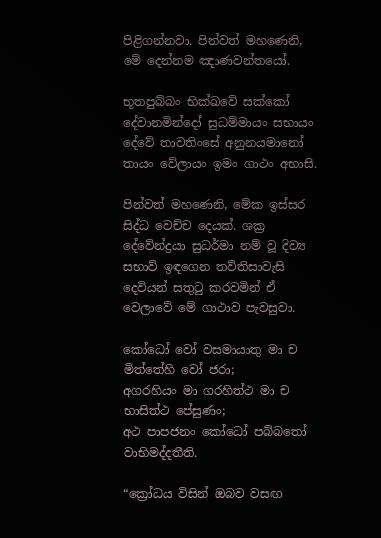පිළිගන්නවා. පින්වත් මහණෙනි, මේ දෙන්නම ඤාණවන්තයෝ.

භූතපුබ්‌බං භික්ඛවේ සක්කෝ දේවානමින්‌දෝ සුධම්‌මායං සභායං දේවේ තාවතිංසේ අනුනයමානෝ තායං වේලායං ඉමං ගාථං අභාසි.

පින්වත් මහණෙනි, මේක ඉස්සර සිද්ධ වෙච්ච දෙයක්. ශක්‍ර දේවේන්ද්‍රයා සුධර්මා නම් වූ දිව්‍ය සභාව් ඉඳගෙන තව්තිසාවැසි දෙවියන් සතුටු කරවමින් ඒ වෙලාවේ මේ ගාථාව පැවසුවා.

කෝධෝ වෝ වසමායාතු මා ච මිත්‌තේහි වෝ ජරා;
අගරහියං මා ගරහිත්‌ථ මා ච භාසිත්‌ථ පේසුණං;
අථ පාපජනං කෝධෝ පබ්බතෝ වාභිමද්‌දතීති.

“ක්‍රෝධය විසින් ඔබව වසඟ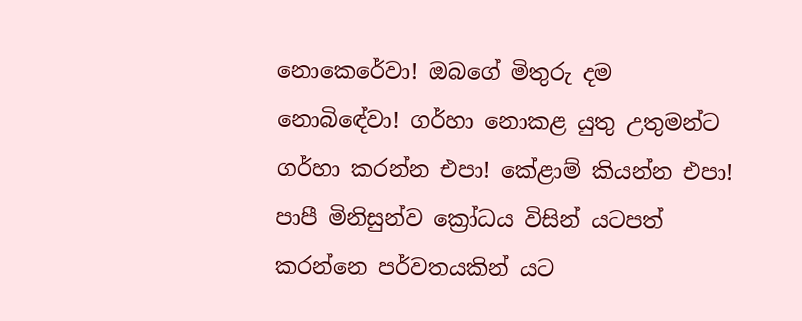නොකෙරේවා! ඔබගේ මිතුරු දම නොබිඳේවා! ගර්හා නොකළ යුතු උතුමන්ට ගර්හා කරන්න එපා! කේළාම් කියන්න එපා! පාපී මිනිසුන්ව ක්‍රෝධය විසින් යටපත් කරන්නෙ පර්වතයකින් යට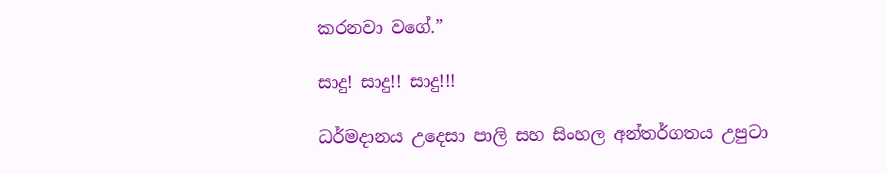කරනවා වගේ.”

සාදු! සාදු!! සාදු!!!

ධර්මදානය උදෙසා පාලි සහ සිංහල අන්තර්ගතය උපුටා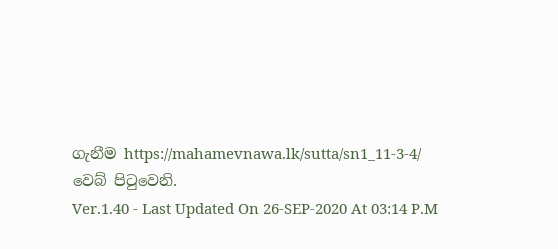ගැනීම https://mahamevnawa.lk/sutta/sn1_11-3-4/ වෙබ් පිටුවෙනි.
Ver.1.40 - Last Updated On 26-SEP-2020 At 03:14 P.M